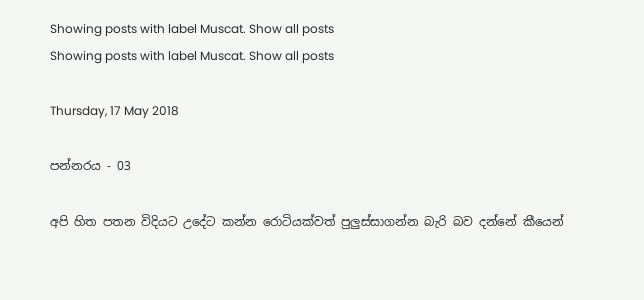Showing posts with label Muscat. Show all posts
Showing posts with label Muscat. Show all posts

Thursday, 17 May 2018

පන්නරය - 03

අපි හිත පතන විදියට උදේට කන්න රොටියක්වත් පුලුස්සාගන්න බැරි බව දන්නේ කීයෙන්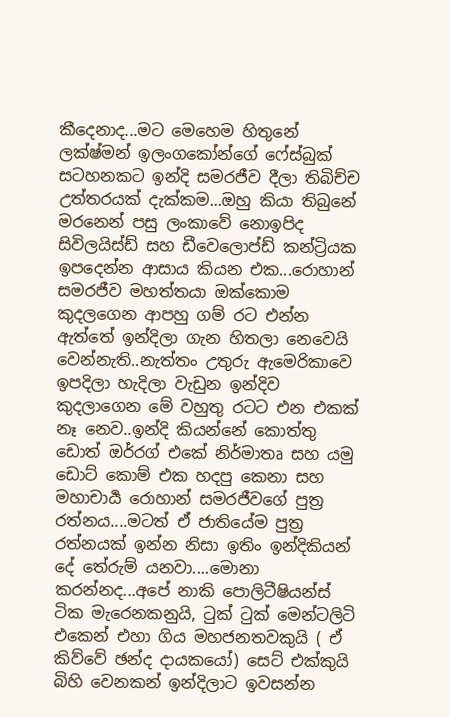කීදෙනාද...මට මෙහෙම හිතුනේ ලක්ෂ්මන් ඉලංගකෝන්ගේ ෆේස්බුක් සටහනකට ඉන්දි සමරජීව දීලා තිබිච්ච උත්තරයක් දැක්කම...ඔහු කියා තිබුනේ මරනෙන් පසු ලංකාවේ නොඉපිද සිවිලයිස්ඩ් සහ ඩීවෙලොප්ඩ් කන්ට්‍රියක ඉපදෙන්න ආසාය කියන එක...රොහාන් සමරජීව මහත්තයා ඔක්කොම කුදලගෙන ආපහු ගම් රට එන්න ඇත්තේ ඉන්දිලා ගැන හිතලා නෙවෙයි වෙන්නැති..නැත්තං උතුරු ඇමෙරිකාවෙ ඉපදිලා හැදිලා වැඩුන ඉන්දිව කුදලාගෙන මේ වහුතු රටට එන එකක් නෑ නෙව..ඉන්දි කියන්නේ කොත්තු ඩොත් ඔර්‍රග් එකේ නිර්මාතෘ සහ යමු ඩොට් කොම් එක හදපු කෙනා සහ මහාචාර්‍ය රොහාන් සමරජීවගේ පුත්‍ර රත්නය....මටත් ඒ ජාතියේම පුත්‍ර රත්නයක් ඉන්න නිසා ඉතිං ඉන්දිකියන් දේ තේරුම් යනවා....මොනා කරන්නද...අපේ නාකි පොලිටීෂියන්ස් ටික මැරෙනකනුයි, ටුක් ටුක් මෙන්ටලිටි එකෙන් එහා ගිය මහජනතවකුයි ( ඒ කිව්වේ ඡන්ද දායකයෝ) සෙට් එක්කුයි බිහි වෙනකන් ඉන්දිලාට ඉවසන්න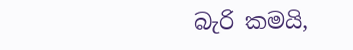බැරි කමයි,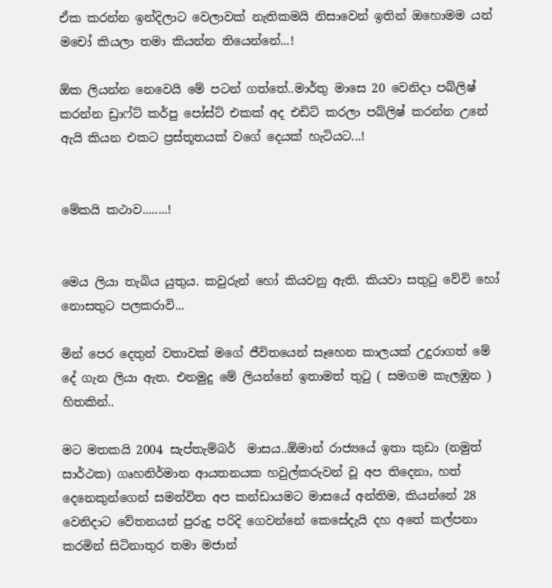ඒක කරන්න ඉන්දිලාට වෙලාවක් නැතිකමයි නිසාවෙන් ඉතින් ඔහොමම යන් මචෝ කියලා තමා කියන්න තියෙන්නේ...!

ඕක ලියන්න නෙවෙයි මේ පටන් ගත්තේ..මාර්තු මාසෙ 20 වෙනිදා පබ්ලිෂ් කරන්න ඩ්‍රාෆ්ට් කර්පු පෝස්ට් එකක් අද එඩිට් කරලා පබ්ලිෂ් කරන්න උනේ ඇයි කියන එකට ප්‍රස්තූතයක් වගේ දෙයක් හැටියට...!


මේකයි කථාව........!


මෙය ලියා තැබිය යුතුය. කවුරුන් හෝ කියවනු ඇති. කියවා සතුටු වේවි හෝ නොසතුට පලකරාවි...

මින් පෙර දෙතුන් වතාවක් මගේ ජීවිතයෙන් සෑහෙන කාලයක් උදුරාගත් මේ දේ ගැන ලියා ඇත. එනමුදු මේ ලියන්නේ ඉතාමත් තුටු ( සමගම කැලඹුන ) හිතකින්..

මට මතකයි 2004 සැප්තැම්බර්  මාසය..ඕමාන් රාජ්‍යයේ ඉතා කුඩා (නමුත් සාර්ථක) ගෘහනිර්මාන ආයතනයක හවුල්කරුවන් වූ අප තිදෙනා, හත් දෙනෙකුන්ගෙන් සමන්විත අප කන්ඩායමට මාසයේ අන්තිම, කියන්නේ 28 වෙනිදාට වේතනයන් පුරුදු පරිදි ගෙවන්නේ කෙසේදැයි දහ අතේ කල්පනා කරමින් සිටිනාතුර තමා මජාන්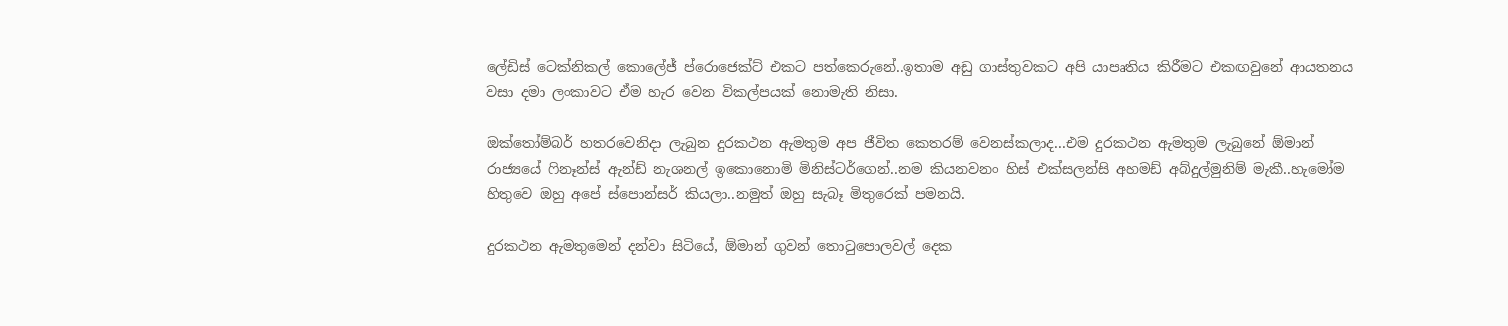ලේඩිස් ටෙක්නිකල් කොලේජ් ප්රොජෙක්ට් එකට පත්කෙරුනේ..ඉතාම අඩු ගාස්තුවකට අපි යාපෘතිය කිරීමට එකඟවුනේ ආයතනය වසා දමා ලංකාවට ඒම හැර වෙන විකල්පයක් නොමැති නිසා.

ඔක්තෝම්බර් හතරවෙනිදා ලැබුන දුරකථන ඇමතුම අප ජීවිත කෙතරම් වෙනස්කලාද...එම දුරකථන ඇමතුම ලැබුනේ ඕමාන් රාජ්‍යයේ ෆිනෑන්ස් ඇන්ඩ් නැශනල් ඉකොනොමි මිනිස්ටර්ගෙන්..නම කියනවනං හිස් එක්සලන්සි අහමඩ් අබ්දුල්මුනිම් මැකී..හැමෝම හිතුවෙ ඔහු අපේ ස්පොන්සර් කියලා..නමුත් ඔහු සැබෑ මිතුරෙක් පමනයි.

දුරකථන ඇමතුමෙන් දන්වා සිටියේ, ඕමාන් ගුවන් තොටුපොලවල් දෙක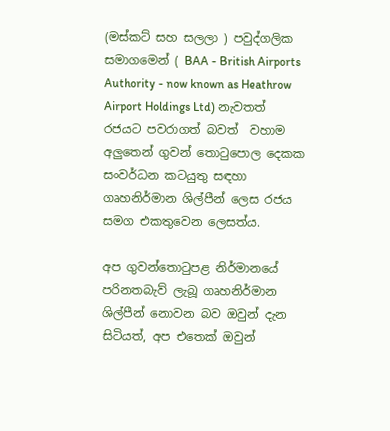(මස්කට් සහ සලලා ) පවුද්ගලික සමාගමෙන් ( BAA - British Airports Authority - now known as Heathrow Airport Holdings Ltd) නැවතත් රජයට පවරාගත් බවත්  වහාම අලුතෙන් ගුවන් තොටුපොල දෙකක සංවර්ධන කටයුතු සඳහා ගෘහනිර්මාන ශිල්පීන් ලෙස රජය සමග එකතුවෙන ලෙසත්ය.

අප ගුවන්තොටුපළ නිර්මානයේ පරිනතබැව් ලැබූ ගෘහනිර්මාන ශිල්පීන් නොවන බව ඔවුන් දැන සිටියත්, අප එතෙක් ඔවුන්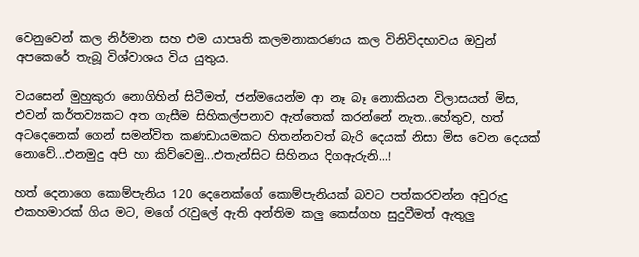වෙනුවෙන් කල නිර්මාන සහ එම යාපෘති කලමනාකරණය කල විනිවිදභාවය ඔවුන් අපකෙරේ තැබූ විශ්වාශය විය යුතුය.

වයසෙන් මුහුකුරා නොගිහින් සිටීමත්, ජන්මයෙන්ම ආ නෑ බෑ නොකියන විලාසයත් මිස, එවන් කර්තව්‍යකට අත ගැසීම සිහිකල්පනාව ඇත්තෙක් කරන්නේ නැත..හේතුව, හත් අටදෙනෙක් ගෙන් සමන්විත කණඩායමකට හිතන්නවත් බැරි දෙයක් නිසා මිස වෙන දෙයක් නොවේ...එනමුදු අපි හා කිව්වෙමු...එතැන්සිට සිහිනය දිගඇරුනි...!

හත් දෙනාගෙ කොම්පැනිය 120 දෙනෙක්ගේ කොම්පැනියක් බවට පත්කරවන්න අවුරුදු එකහමාරක් ගිය මට, මගේ රැවුලේ ඇති අන්තිම කලු කෙස්ගහ සුදුවීමත් ඇතුලු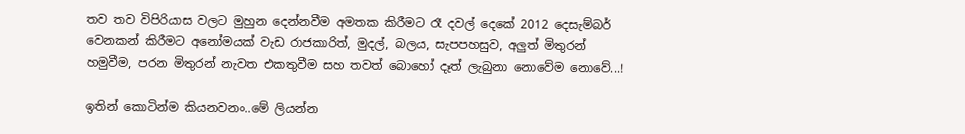තව තව විපිරියාස වලට මුහුන දෙන්නවීම අමතක කිරීමට රෑ දවල් දෙකේ 2012 දෙසැම්බර් වෙනකන් කිරීමට අනෝමයක් වැඩ රාජකාරිත්, මුදල්, බලය, සැපපහසුව, අලුත් මිතුරන් හමුවීම, පරන මිතුරන් නැවත එකතුවීම සහ තවත් බොහෝ දෑත් ලැබුනා නොවේම නොවේ...!

ඉතින් කොටින්ම කියනවනං..මේ ලියන්න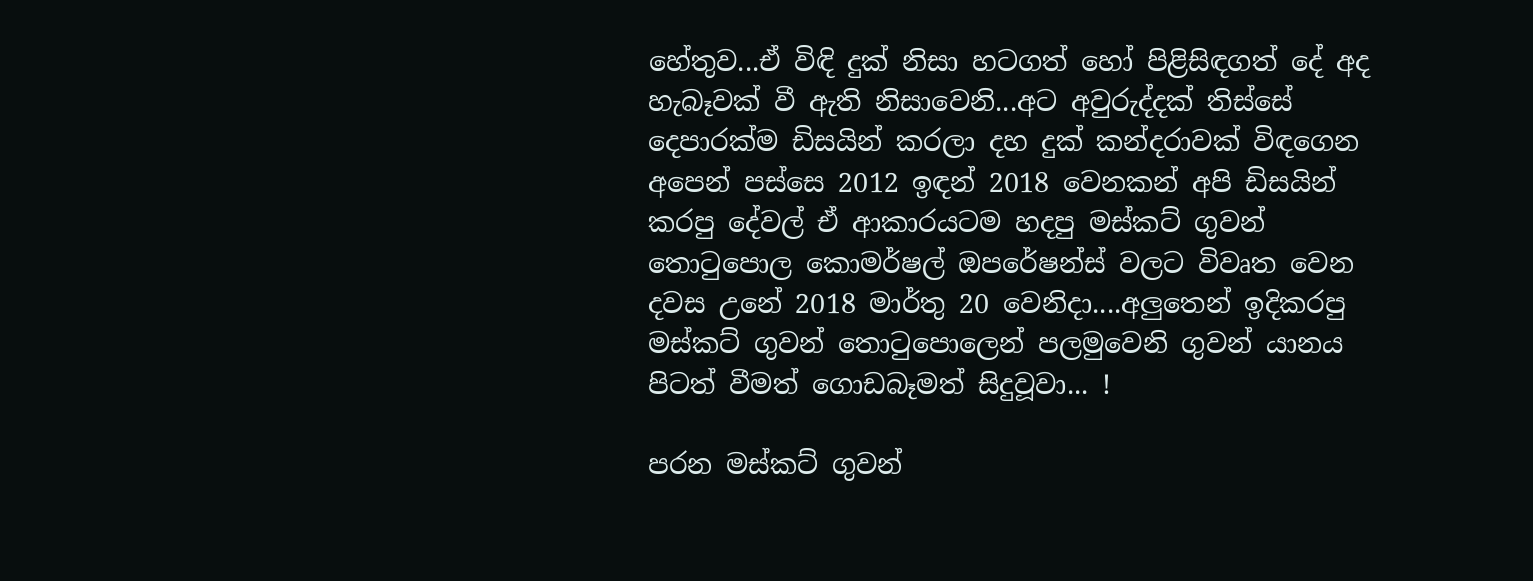හේතුව...ඒ විඳි දුක් නිසා හටගත් හෝ පිළිසිඳගත් දේ අද හැබෑවක් වී ඇති නිසාවෙනි...අට අවුරුද්දක් තිස්සේ දෙපාරක්ම ඩිසයින් කරලා දහ දුක් කන්දරාවක් විඳගෙන අපෙන් පස්සෙ 2012 ඉඳන් 2018 වෙනකන් අපි ඩිසයින් කරපු දේවල් ඒ ආකාරයටම හදපු මස්කට් ගුවන් තොටුපොල කොමර්ෂල් ඔපරේෂන්ස් වලට විවෘත වෙන දවස උනේ 2018 මාර්තු 20 වෙනිදා....අලුතෙන් ඉදිකරපු මස්කට් ගුවන් තොටුපොලෙන් පලමුවෙනි ගුවන් යානය පිටත් වීමත් ගොඩබෑමත් සිදුවූවා... !

පරන මස්කට් ගුවන්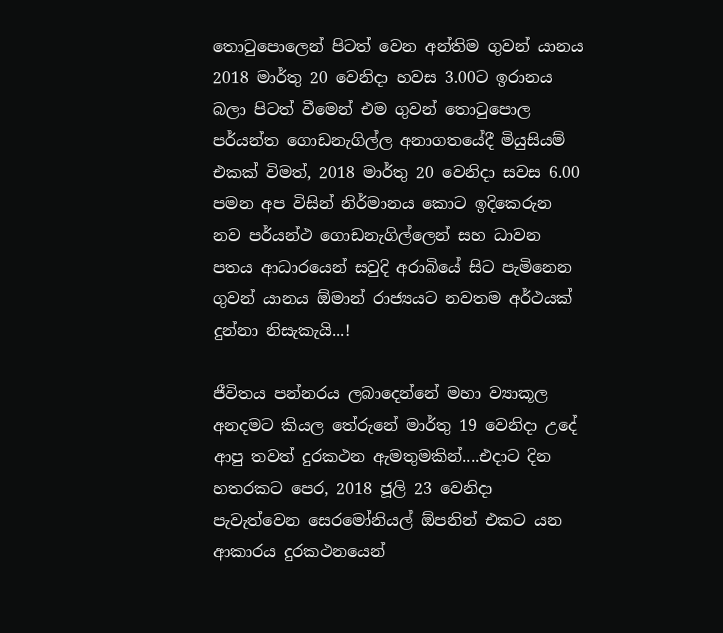තොටුපොලෙන් පිටත් වෙන අන්තිම ගුවන් යානය 2018 මාර්තු 20 වෙනිදා හවස 3.00ට ඉරානය බලා පිටත් වීමෙන් එම ගුවන් තොටුපොල පර්යන්ත ගොඩනැගිල්ල අනාගතයේදී මියුසියම් එකක් විමත්, 2018 මාර්තු 20 වෙනිදා සවස 6.00 පමන අප විසින් නිර්මානය කොට ඉදිකෙරුන නව පර්යන්ථ ගොඩනැගිල්ලෙන් සහ ධාවන පතය ආධාරයෙන් සවුදි අරාබියේ සිට පැමිනෙන ගුවන් යානය ඕමාන් රාජ්‍යයට නවතම අර්ථයක් දුන්නා නිසැකැයි...!

ජීවිතය පන්නරය ලබාදෙන්නේ මහා ව්‍යාකූල අනදමට කියල තේරුනේ මාර්තු 19 වෙනිදා උදේ ආපු තවත් දුරකථන ඇමතුමකින්....එදාට දින හතරකට පෙර, 2018 ජූලි 23 වෙනිදා පැවැත්වෙන සෙරමෝනියල් ඕපනින් එකට යන ආකාරය දුරකථනයෙන්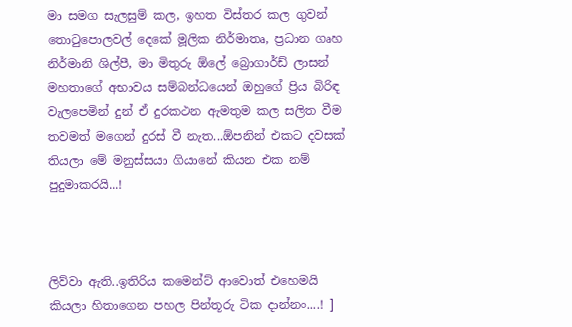මා සමග සැලසුම් කල, ඉහත විස්තර කල ගුවන් තොටුපොලවල් දෙකේ මූලික නිර්මාතෘ, ප්‍රධාන ගෘහ නිර්මානි ශිල්පී, මා මිතුරු ඕලේ බ්‍රොගාර්ඩ් ලාසන් මහතාගේ අභාවය සම්බන්ධයෙන් ඔහුගේ ප්‍රිය බිරිඳ වැලපෙමින් දුන් ඒ දුරකථන ඇමතුම කල සලිත වීම තවමත් මගෙන් දුරස් වී නැත...ඕපනින් එකට දවසක් තියලා මේ මනුස්සයා ගියානේ කියන එක නම් පුදුමාකරයි...!



ලිව්වා ඇති..ඉතිරිය කමෙන්ට් ආවොත් එහෙමයි කියලා හිතාගෙන පහල පින්තූරු ටික දාන්නං....! ]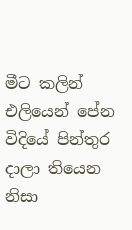මීට කලින් එලියෙන් පේන විදියේ පින්තුර දාලා තියෙන නිසා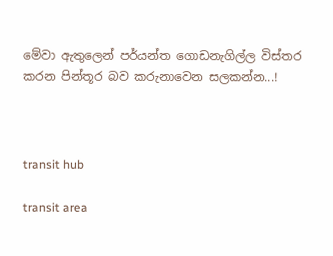මේවා ඇතුලෙන් පර්යන්ත ගොඩනැගිල්ල විස්තර කරන පින්තූර බව කරුනාවෙන සලකන්න...!



transit hub

transit area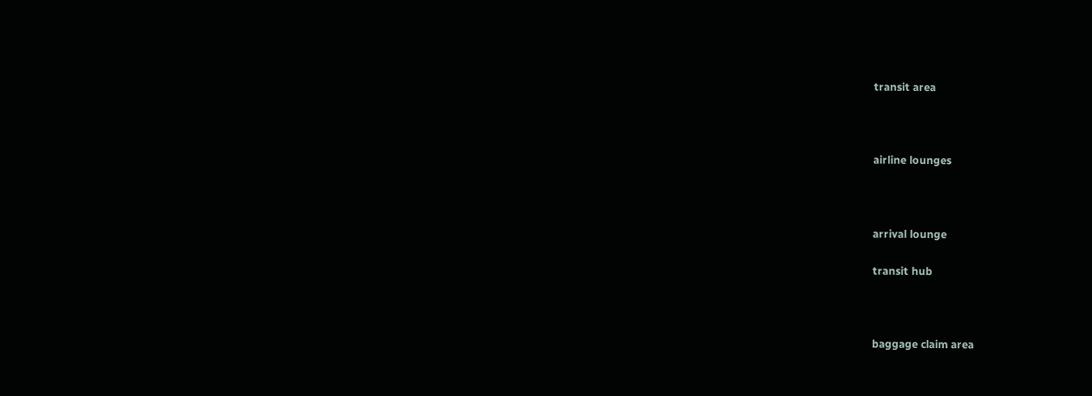transit area



airline lounges



arrival lounge

transit hub



baggage claim area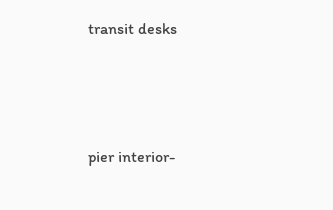transit desks




pier interior-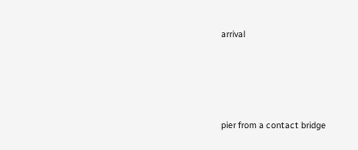arrival




pier from a contact bridge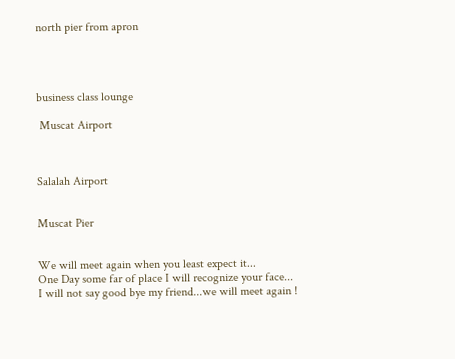north pier from apron




business class lounge

 Muscat Airport



Salalah Airport


Muscat Pier


We will meet again when you least expect it...
One Day some far of place I will recognize your face...
I will not say good bye my friend...we will meet again !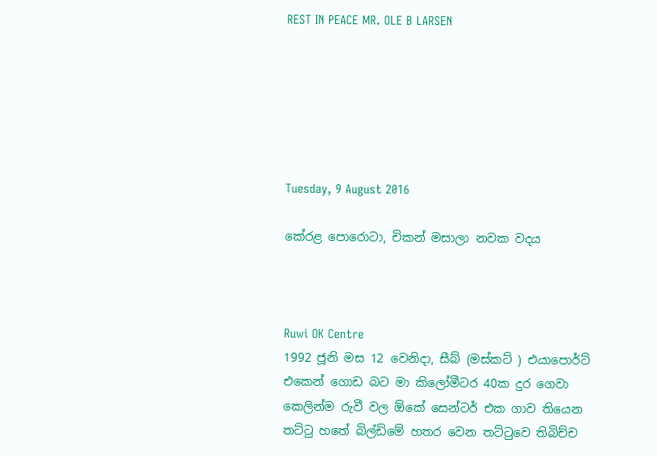REST IN PEACE MR. OLE B LARSEN






Tuesday, 9 August 2016

කේරළ පොරොටා, චිකන් මසාලා නවක වදය



Ruwi OK Centre
1992 ජූනි මස 12 වෙනිදා, සීබ් (මස්කට් ) එයාපොර්ට් එකෙන් ගොඩ බට මා කිලෝමීටර 40ක දුර ගෙවා කෙලින්ම රුවී වල ඕකේ සෙන්ටර් එක ගාව තියෙන තට්ටු හතේ බිල්ඩිමේ හතර වෙන තට්ටුවෙ තිබිච්ච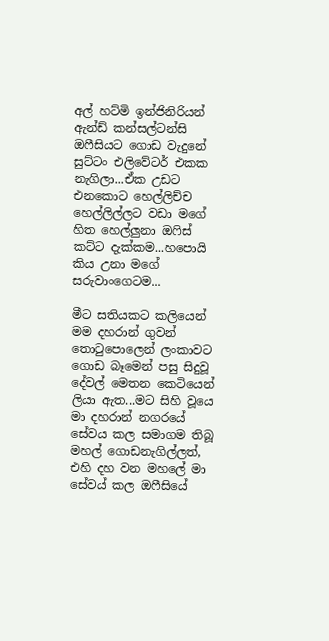අල් හට්මි ඉන්ජිනිරියන් ඇන්ඩ් කන්සල්ටන්සි ඔෆීසියට ගොඩ වැදුනේ සුට්ටං එලිවේටර් එකක නැගිලා...ඒක උඩට එනකොට හෙල්ලිච්ච හෙල්ලිල්ලට වඩා මගේ හිත හෙල්ලුනා ඔෆිස් කට්ට දැක්කම...හපොයි කිය උනා මගේ සරුවාංගෙටම...

මීට සතියකට කලියෙන් මම දහරාන් ගුවන් තොටුපොලෙන් ලංකාවට ගොඩ බෑමෙන් පසු සිදුවූ දේවල් මෙතන කෙටියෙන් ලියා ඇත...මට සිහි වූයෙ මා දහරාන් නගරයේ සේවය කල සමාගම තිබූ මහල් ගොඩනැගිල්ලත්, එහි දහ වන මහලේ මා සේවය් කල ඔෆීසියේ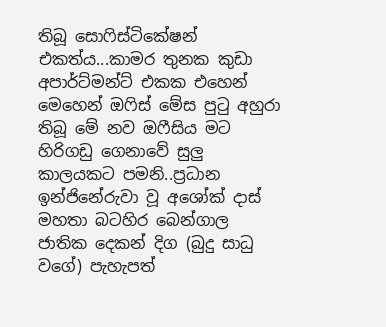තිබූ සොෆිස්ටිකේෂන් එකත්ය...කාමර තුනක කුඩා අපාර්ට්මන්ට් එකක එහෙන් මෙහෙන් ඔෆිස් මේස පුටු අහුරා තිබූ මේ නව ඔෆීසිය මට හිරිගඩු ගෙනාවේ සුලු කාලයකට පමනි..ප්‍රධාන ඉන්ජිනේරුවා වූ අශෝක් දාස් මහතා බටහිර බෙන්ගාල ජාතික දෙකන් දිග (බුදු සාධු වගේ) පැහැපත්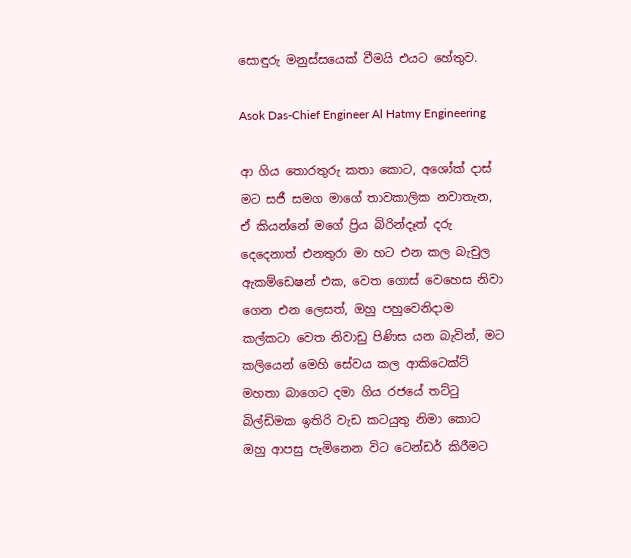සොඳුරු මනුස්සයෙක් වීමයි එයට හේතුව.

Asok Das-Chief Engineer Al Hatmy Engineering

ආ ගිය තොරතුරු කතා කොට, අශෝක් දාස් මට සජී සමග මාගේ තාවකාලික නවාතැන, ඒ කියන්නේ මගේ ප්‍රිය බිරින්දෑත් දරු දෙදෙනාත් එනතුරා මා හට එන කල බැචුල ඇකම්ඩෙෂන් එක, වෙත ගොස් වෙහෙස නිවා ගෙන එන ලෙසත්, ඔහු පහුවෙනිදාම කල්කටා වෙත නිවාඩු පිණිස යන බැවින්, මට කලියෙන් මෙහි සේවය කල ආකිටෙක්ට් මහතා බාගෙට දමා ගිය රජයේ තට්ටු බිල්ඩිමක ඉතිරි වැඩ කටයුතු නිමා කොට ඔහු ආපසු පැමිනෙන විට ටෙන්ඩර් කිරීමට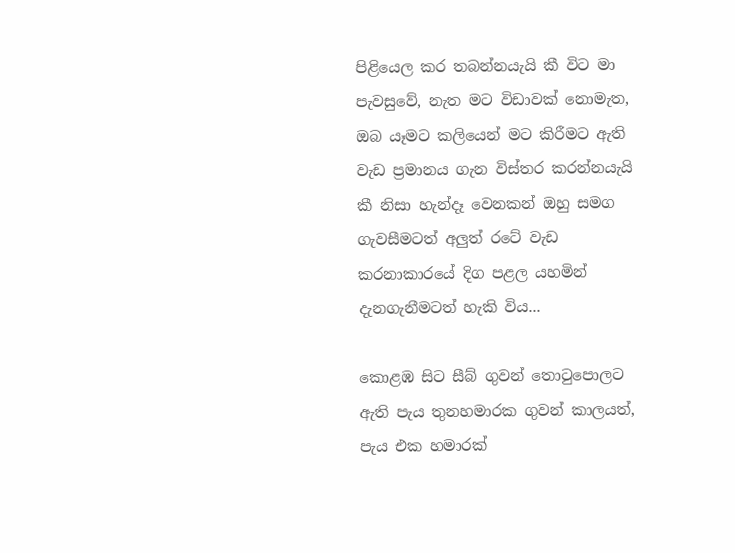පිළියෙල කර තබන්නයැයි කී විට මා පැවසුවේ, නැත මට විඩාවක් නොමැත, ඔබ යෑමට කලියෙන් මට කිරීමට ඇති වැඩ ප්‍රමානය ගැන විස්තර කරන්නයැයි කී නිසා හැන්දෑ වෙනකන් ඔහු සමග ගැවසීමටත් අලුත් රටේ වැඩ කරනාකාරයේ දිග පළල යහමින් දැනගැනීමටත් හැකි විය...

කොළඹ සිට සීබ් ගුවන් තොටුපොලට ඇති පැය තුනහමාරක ගුවන් කාලයත්, පැය එක හමාරක්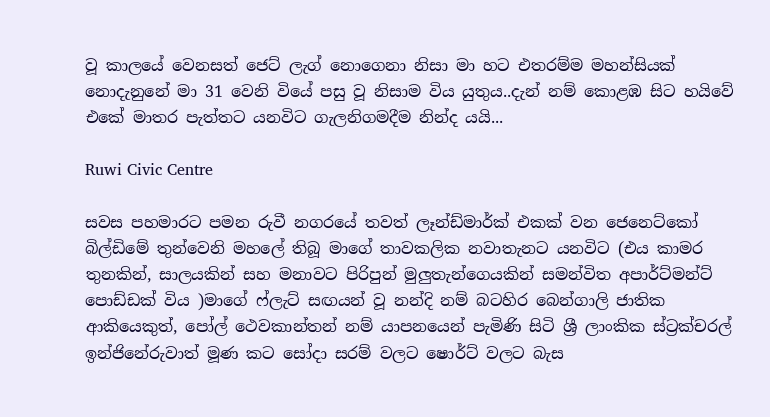වූ කාලයේ වෙනසත් ජෙට් ලැග් නොගෙනා නිසා මා හට එතරම්ම මහන්සියක් නොදැනුනේ මා 31 වෙනි වියේ පසු වූ නිසාම විය යුතුය..දැන් නම් කොළඹ සිට හයිවේ එකේ මාතර පැත්තට යනවිට ගැලනිගමදීම නින්ද යයි...

Ruwi Civic Centre

සවස පහමාරට පමන රුවී නගරයේ තවත් ලෑන්ඩ්මාර්ක් එකක් වන ජෙනෙට්කෝ බිල්ඩිමේ තුන්වෙනි මහලේ තිබූ මාගේ තාවකලික නවාතැනට යනවිට (එය කාමර තුනකින්, සාලයකින් සහ මනාවට පිරිපුන් මුලුතැන්ගෙයකින් සමන්විත අපාර්ට්මන්ට් පොඩ්ඩක් විය )මාගේ ෆ්ලැට් සඟයන් වූ නන්දි නම් බටහිර බෙන්ගාලි ජාතික ආකියෙකුත්, පෝල් ථෙවකාන්තන් නම් යාපනයෙන් පැමිණි සිටි ශ්‍රී ලාංකික ස්ට්‍රක්චරල් ඉන්ජිනේරුවාත් මූණ කට සෝදා සරම් වලට ෂොර්ට් වලට බැස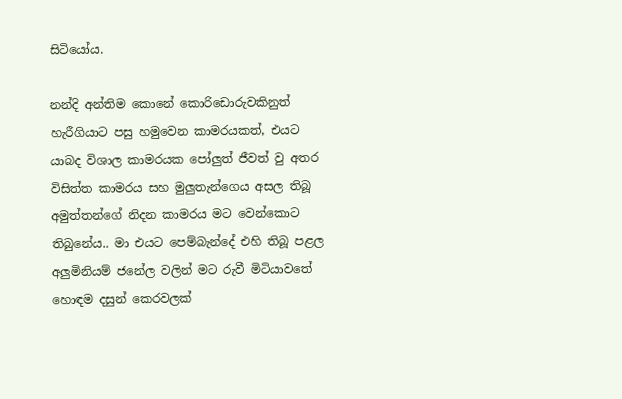සිටියෝය.

නන්දි අන්තිම කොනේ කොරිඩොරුවකිනුත් හැරීගියාට පසු හමුවෙන කාමරයකත්, එයට යාබද විශාල කාමරයක පෝලුත් ජීවත් වු අතර විසිත්ත කාමරය සහ මුලුතැන්ගෙය අසල තිබූ අමුත්තන්ගේ නිදන කාමරය මට වෙන්කොට තිබුනේය.. මා එයට පෙම්බැන්දේ එහි තිබූ පළල අලුමිනියම් ජනේල වලින් මට රුවී මිටියාවතේ හොඳම දසුන් කෙරවලක්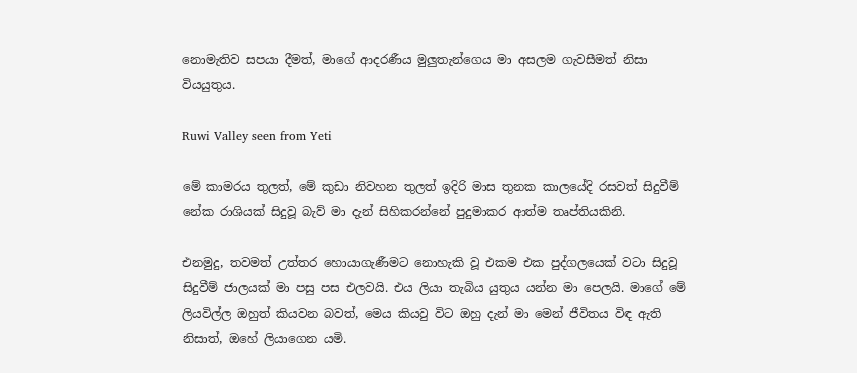නොමැතිව සපයා දීමත්, මාගේ ආදරණීය මුලුතැන්ගෙය මා අසලම ගැවසීමත් නිසා වියයුතුය.

Ruwi Valley seen from Yeti

මේ කාමරය තුලත්, මේ කුඩා නිවහන තුලත් ඉදිරි මාස තුනක කාලයේදි රසවත් සිදුවීම් නේක රාශියක් සිදුවූ බැව් මා දැන් සිහිකරන්නේ පුදුමාකර ආත්ම තෘප්තියකිනි.

එනමුදු, තවමත් උත්තර හොයාගැණීමට නොහැකි වූ එකම එක පුද්ගලයෙක් වටා සිදුවූ  සිදුවීම් ජාලයක් මා පසු පස එලවයි. එය ලියා තැබිය යුතුය යන්න මා පෙලයි. මාගේ මේ ලියවිල්ල ඔහුත් කියවන බවත්, මෙය කියවු විට ඔහු දැන් මා මෙන් ජීවිතය විඳ ඇති නිසාත්, ඔහේ ලියාගෙන යමි.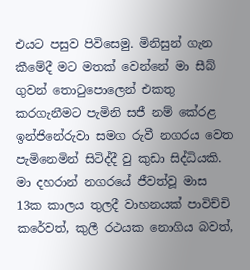එයට පසුව පිවිසෙමු. මිනිසුන් ගැන කීමේදී මට මතක් වෙන්නේ මා සීබ් ගුවන් තොටුපොලෙන් එකතු කරගැනීමට පැමිනි සජී නම් කේරළ ඉන්ජිනේරුවා සමග රුවී නගරය වෙත පැමිනෙමින් සිටිද්දී වු කුඩා සිද්ධියකි. මා දහරාන් නගරයේ ජීවත්වූ මාස 13ක කාලය තුලදී වාහනයක් පාවිච්චි කරේවත්, කුලී රථයක නොගිය බවත්,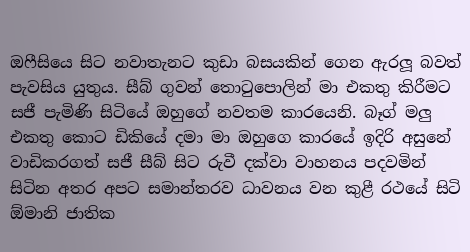ඔෆීසියෙ සිට නවාතැනට කුඩා බසයකින් ගෙන ඇරලූ බවත් පැවසිය යුතුය. සීබ් ගුවන් තොටුපොලින් මා එකතු කිරීමට සජී පැමිණි සිටියේ ඔහුගේ නවතම කාරයෙනි. බෑග් මලු එකතු කොට ඩිකියේ දමා මා ඔහුගෙ කාරයේ ඉදිරි අසුනේ වාඩිකරගත් සජී සීබ් සිට රුවී දක්වා වාහනය පදවමින් සිටින අතර අපට සමාන්තරව ධාවනය වන කුළී රථයේ සිටි ඕමානි ජාතික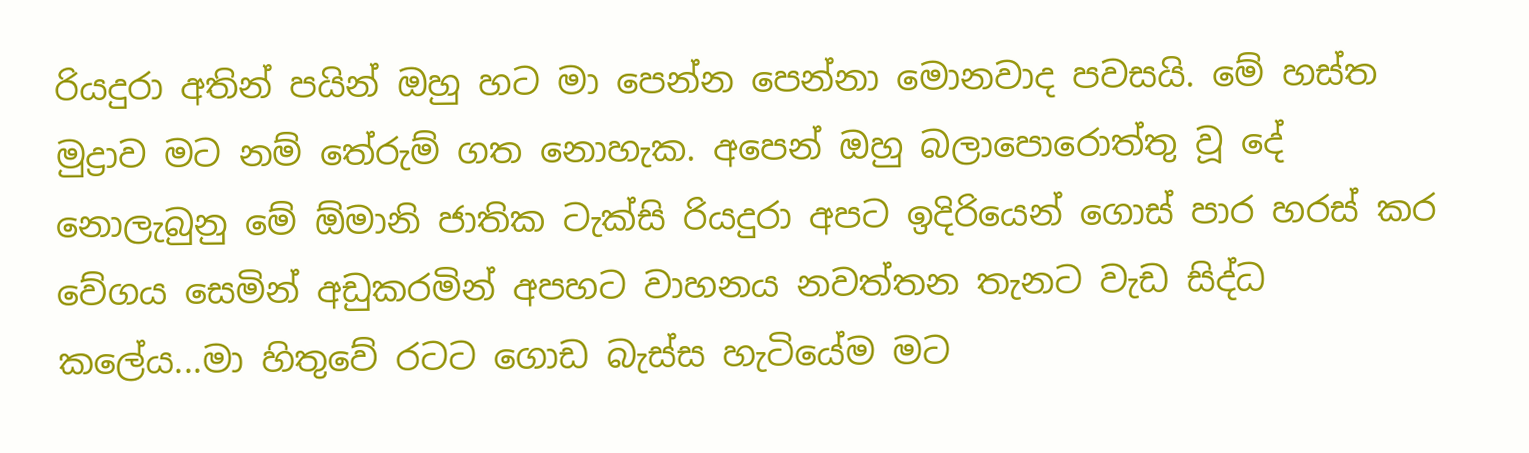රියදුරා අතින් පයින් ඔහු හට මා පෙන්න පෙන්නා මොනවාද පවසයි. මේ හස්ත මුද්‍රාව මට නම් තේරුම් ගත නොහැක. අපෙන් ඔහු බලාපොරොත්තු වූ දේ නොලැබුනු මේ ඕමානි ජාතික ටැක්සි රියදුරා අපට ඉදිරියෙන් ගොස් පාර හරස් කර වේගය සෙමින් අඩුකරමින් අපහට වාහනය නවත්තන තැනට වැඩ සිද්ධ කලේය...මා හිතුවේ රටට ගොඩ බැස්ස හැටියේම මට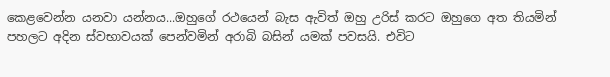කෙළවෙන්න යනවා යන්නය...ඔහුගේ රථයෙන් බැස ඇවිත් ඔහු උරිස් කරට ඔහුගෙ අත තියමින් පහලට අදින ස්වභාවයක් පෙන්වමින් අරාබි බසින් යමක් පවසයි. එවිට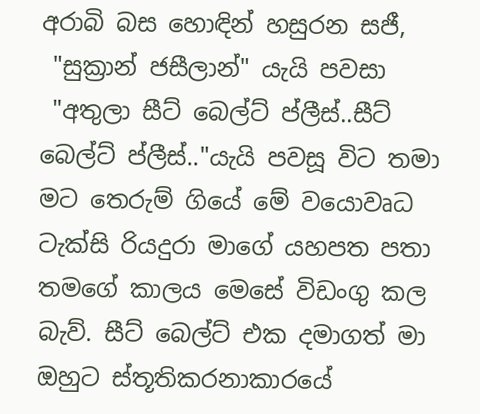අරාබි බස හොඳින් හසුරන සජී,
 "සුක්‍රාන් ජසීලාන්" යැයි පවසා
 "අතුලා සීට් බෙල්ට් ප්ලීස්..සීට් බෙල්ට් ප්ලීස්.."යැයි පවසූ විට තමා මට තෙරුම් ගියේ මේ වයොවෘධ ටැක්සි රියදුරා මාගේ යහපත පතා තමගේ කාලය මෙසේ විඩංගු කල බැව්. සීට් බෙල්ට් එක දමාගත් මා ඔහුට ස්තූතිකරනාකාරයේ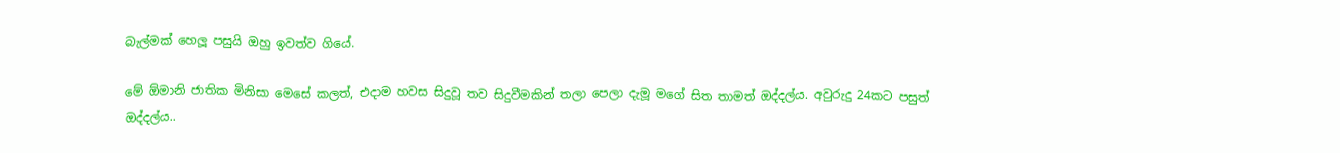බැල්මක් හෙලූ පසුයි ඔහු ඉවත්ව ගියේ.

මේ ඕමානි ජාතික මිනිසා මෙසේ කලත්, එදාම හවස සිදුවූ තව සිදුවීමකින් තලා පෙලා දැමූ මගේ සිත තාමත් ඔද්දල්ය. අවුරුදු 24කට පසුත් ඔද්දල්ය..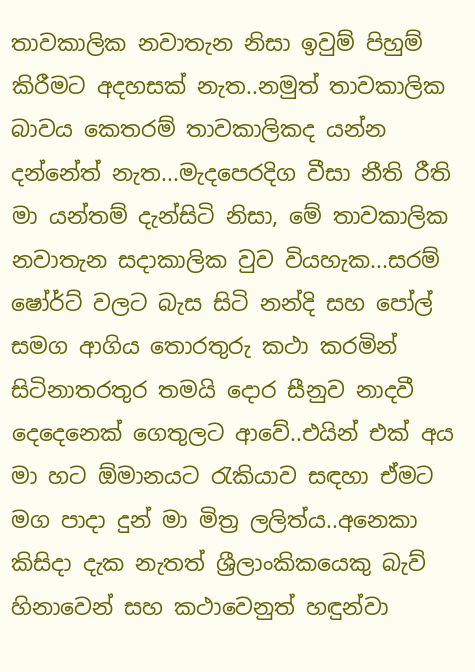තාවකාලික නවාතැන නිසා ඉවුම් පිහුම් කිරීමට අදහසක් නැත..නමුත් තාවකාලික බාවය කෙතරම් තාවකාලිකද යන්න දන්නේත් නැත...මැදපෙරදිග වීසා නීති රීති මා යන්තම් දැන්සිටි නිසා, මේ තාවකාලික නවාතැන සදාකාලික වුව වියහැක...සරම් ෂෝර්ට් වලට බැස සිටි නන්දි සහ පෝල් සමග ආගිය තොරතුරු කථා කරමින් සිටිනාතරතුර තමයි දොර සීනුව නාදවී දෙදෙනෙක් ගෙතුලට ආවේ..එයින් එක් අය මා හට ඕමානයට රැකියාව සඳහා ඒමට මග පාදා දුන් මා මිත්‍ර ලලිත්ය..අනෙකා කිසිදා දැක නැතත් ශ්‍රීලාංකිකයෙකු බැව් හිනාවෙන් සහ කථාවෙනුත් හඳුන්වා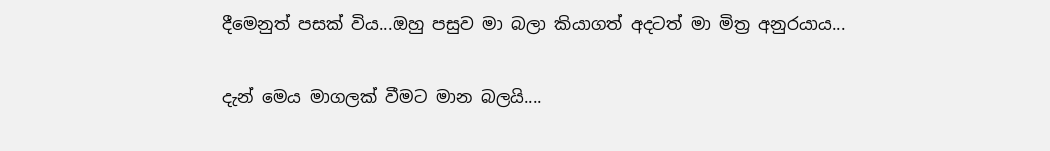දීමෙනුත් පසක් විය...ඔහු පසුව මා බලා කියාගත් අදටත් මා මිත්‍ර අනුරයාය...

දැන් මෙය මාගලක් වීමට මාන බලයි....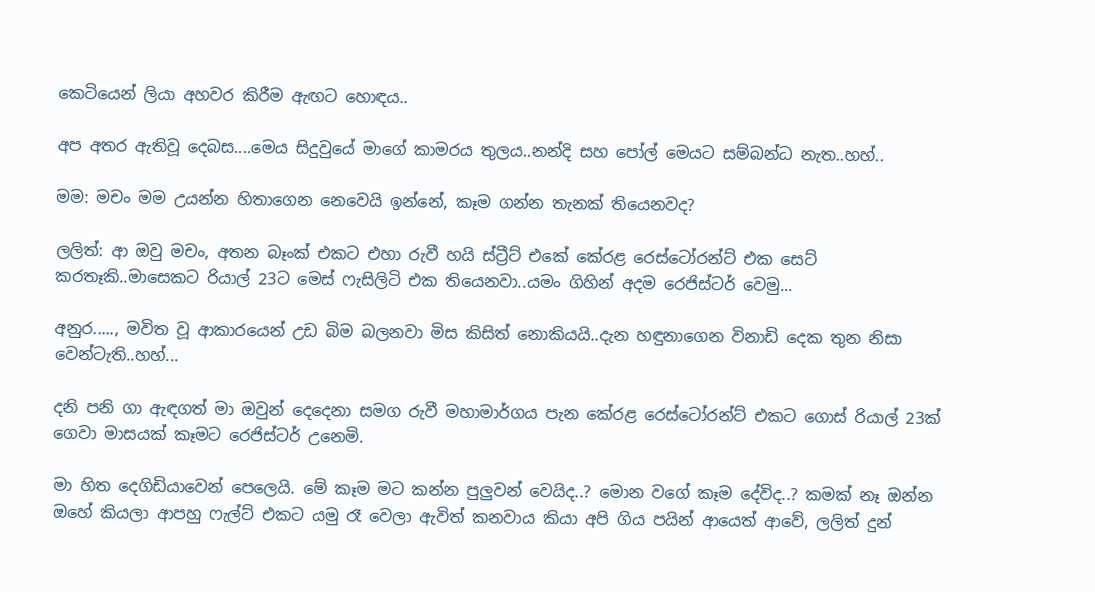කෙටියෙන් ලියා අහවර කිරීම ඇඟට හොඳය..

අප අතර ඇතිවූ දෙබස....මෙය සිදුවුයේ මාගේ කාමරය තුලය..නන්දි සහ පෝල් මෙයට සම්බන්ධ නැත..හහ්..

මම: මචං මම උයන්න හිතාගෙන නෙවෙයි ඉන්නේ, කෑම ගන්න තැනක් තියෙනවද?

ලලිත්: ආ ඔවු මචං, අතන බෑංක් එකට එහා රුවී හයි ස්ට්‍රීට් එකේ කේරළ රෙස්ටෝරන්ට් එක සෙට්
කරතෑකි..මාසෙකට රියාල් 23ට මෙස් ෆැසිලිටි එක තියෙනවා..යමං ගිහින් අදම රෙජිස්ටර් වෙමු...

අනුර....., මවිත වූ ආකාරයෙන් උඩ බිම බලනවා මිස කිසිත් නොකියයි..දැන හඳුනාගෙන විනාඩි දෙක තුන නිසා වෙන්ටැති..හහ්...

දනි පනි ගා ඇඳගත් මා ඔවුන් දෙදෙනා සමග රුවී මහාමාර්ගය පැන කේරළ රෙස්ටෝරන්ට් එකට ගොස් රියාල් 23ක් ගෙවා මාසයක් කෑමට රෙජිස්ටර් උනෙමි.

මා හිත දෙගිඩියාවෙන් පෙලෙයි. මේ කෑම මට කන්න පුලුවන් වෙයිද..? මොන වගේ කෑම දේවිද..? කමක් නෑ ඔන්න ඔහේ කියලා ආපහු ෆැල්ට් එකට යමු රෑ වෙලා ඇවිත් කනවාය කියා අපි ගිය පයින් ආයෙත් ආවේ, ලලිත් දුන්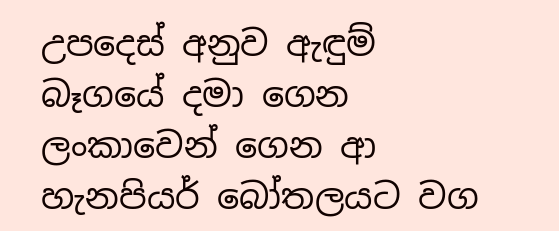උපදෙස් අනුව ඇඳුම් බෑගයේ දමා ගෙන ලංකාවෙන් ගෙන ආ හැනපියර් බෝතලයට වග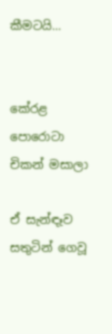කීමටයි...


කේරළ පොරොටා
චිකන් මසාලා

ඒ සැන්ඳෑව සතුටින් ගෙවූ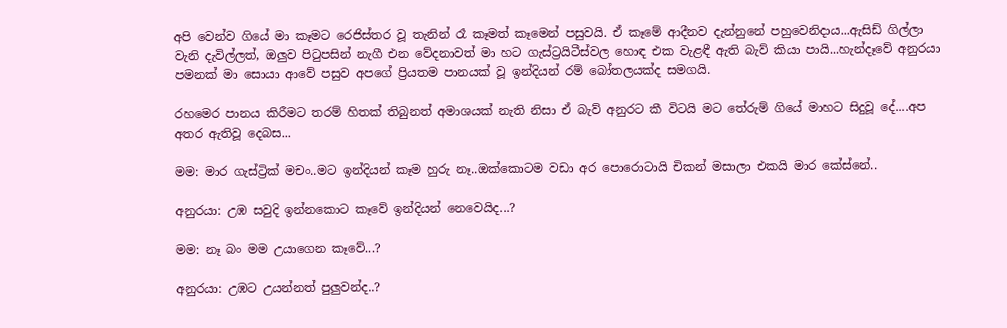අපි වෙන්ව ගියේ මා කෑමට රෙජිස්තර වූ තැනින් රෑ කෑමත් කෑමෙන් පසුවයි. ඒ කෑමේ ආදීනව දැන්නුනේ පහුවෙනිදාය...ඇසිඩ් ගිල්ලා වැනි දැවිල්ලත්, ඔලුව පිටුපසින් නැගී එන වේදනාවත් මා හට ගැස්ට්‍රයිටීස්වල හොඳ එක වැළඳී ඇති බැව් කියා පායි...හැන්දෑවේ අනුරයා පමනක් මා සොයා ආවේ පසුව අපගේ ප්‍රියතම පානයක් වූ ඉන්දියන් රම් බෝතලයක්ද සමගයි.

රහමෙර පානය කිරීමට තරම් හිතක් තිබුනත් අමාශයක් නැති නිසා ඒ බැව් අනුරට කී විටයි මට තේරුම් ගියේ මාහට සිදුවූ දේ....අප අතර ඇතිවූ දෙබස...

මම: මාර ගැස්ට්‍රික් මචං..මට ඉන්දියන් කෑම හුරු නෑ..ඔක්කොටම වඩා අර පොරොටායි චිකන් මසාලා එකයි මාර කේස්නේ..

අනුරයා: උඹ සවුදි ඉන්නකොට කෑවේ ඉන්දියන් නෙවෙයිද...?

මම: නෑ බං මම උයාගෙන කෑවේ...?

අනුරයා: උඹට උයන්නත් පුලුවන්ද..?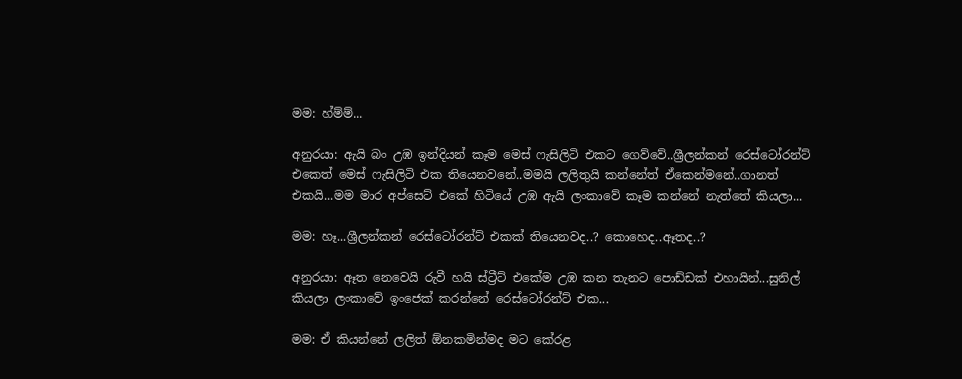මම: හ්ම්ම්...

අනුරයා: ඇයි බං උඹ ඉන්දියන් කෑම මෙස් ෆැසිලිටි එකට ගෙව්වේ..ශ්‍රීලන්කන් රෙස්ටෝරන්ට් එකෙත් මෙස් ෆැසිලිටි එක තියෙනවනේ..මමයි ලලිතුයි කන්නේත් ඒකෙන්මනේ..ගානත් එකයි...මම මාර අප්සෙට් එකේ හිටියේ උඹ ඇයි ලංකාවේ කෑම කන්නේ නැත්තේ කියලා...

මම: හෑ...ශ්‍රීලන්කන් රෙස්ටෝරන්ට් එකක් තියෙනවද..? කොහෙද..ඈතද..?

අනුරයා: ඈත නෙවෙයි රුවී හයි ස්ට්‍රීට් එකේම උඹ කන තැනට පොඩ්ඩක් එහායින්...සුනිල් කියලා ලංකාවේ ඉංජෙක් කරන්නේ රෙස්ටෝරන්ට් එක...

මම: ඒ කියන්නේ ලලිත් ඕනකමින්මද මට කේරළ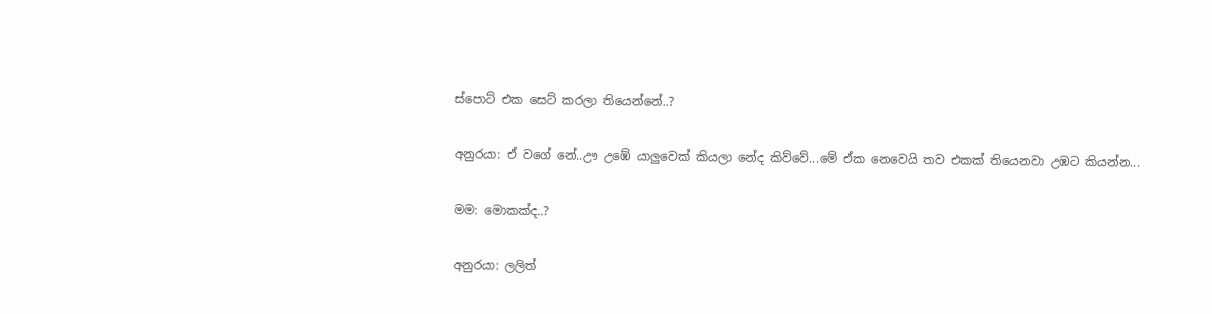ස්පොට් එක සෙට් කරලා තියෙන්නේ..?

අනුරයා: ඒ වගේ නේ..ඌ උඹේ යාලුවෙක් කියලා නේද කිව්වේ...මේ ඒක නෙවෙයි තව එකක් තියෙනවා උඹට කියන්න...

මම: මොකක්ද..?

අනුරයා: ලලිත්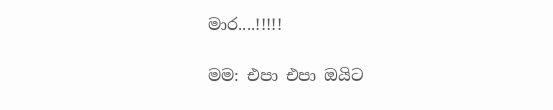මාර....!!!!!

මම: එපා එපා ඔයිට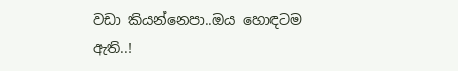වඩා කියන්නෙපා..ඔය හොඳටම ඇති..!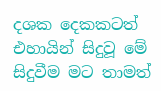දශක දෙකකටත් එහායින් සිදුවූ මේ සිදුවීම මට තාමත්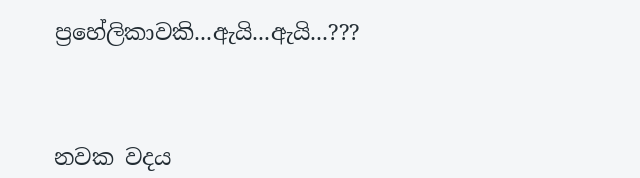ප්‍රහේලිකාවකි...ඇයි...ඇයි...???



නවක වදය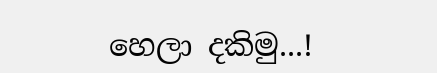හෙලා දකිමු...!